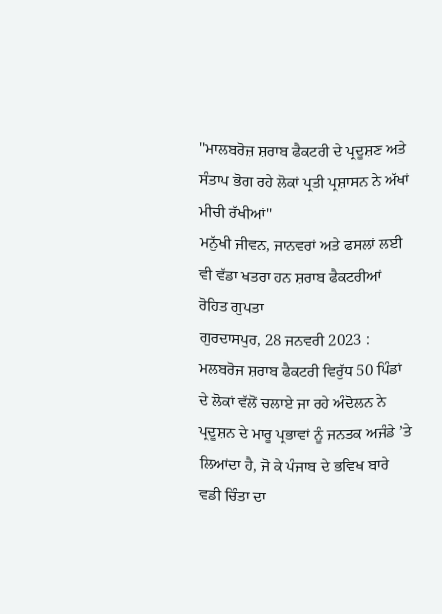''ਮਾਲਬਰੋਜ਼ ਸ਼ਰਾਬ ਫੈਕਟਰੀ ਦੇ ਪ੍ਰਦੂਸ਼ਣ ਅਤੇ ਸੰਤਾਪ ਭੋਗ ਰਹੇ ਲੋਕਾਂ ਪ੍ਰਤੀ ਪ੍ਰਸ਼ਾਸਨ ਨੇ ਅੱਖਾਂ ਮੀਚੀ ਰੱਖੀਆਂ''
ਮਨੁੱਖੀ ਜੀਵਨ, ਜਾਨਵਰਾਂ ਅਤੇ ਫਸਲਾਂ ਲਈ ਵੀ ਵੱਡਾ ਖਤਰਾ ਹਨ ਸ਼ਰਾਬ ਫੈਕਟਰੀਆਂ
ਰੋਹਿਤ ਗੁਪਤਾ
ਗੁਰਦਾਸਪੁਰ, 28 ਜਨਵਰੀ 2023 : ਮਲਬਰੋਜ ਸ਼ਰਾਬ ਫੈਕਟਰੀ ਵਿਰੁੱਧ 50 ਪਿੰਡਾਂ ਦੇ ਲੋਕਾਂ ਵੱਲੋਂ ਚਲਾਏ ਜਾ ਰਹੇ ਅੰਦੋਲਨ ਨੇ ਪ੍ਰਦੂਸ਼ਨ ਦੇ ਮਾਰੂ ਪ੍ਰਭਾਵਾਂ ਨੂੰ ਜਨਤਕ ਅਜੰਡੇ ’ਤੇ ਲਿਆਂਦਾ ਹੈ, ਜੋ ਕੇ ਪੰਜਾਬ ਦੇ ਭਵਿਖ ਬਾਰੇ ਵਡੀ ਚਿੰਤਾ ਦਾ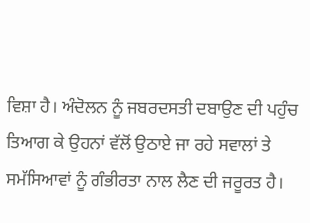ਵਿਸ਼ਾ ਹੈ। ਅੰਦੋਲਨ ਨੂੰ ਜਬਰਦਸਤੀ ਦਬਾਉਣ ਦੀ ਪਹੁੰਚ ਤਿਆਗ ਕੇ ਉਹਨਾਂ ਵੱਲੋਂ ਉਠਾਏ ਜਾ ਰਹੇ ਸਵਾਲਾਂ ਤੇ ਸਮੱਸਿਆਵਾਂ ਨੂੰ ਗੰਭੀਰਤਾ ਨਾਲ ਲੈਣ ਦੀ ਜਰੂਰਤ ਹੈ।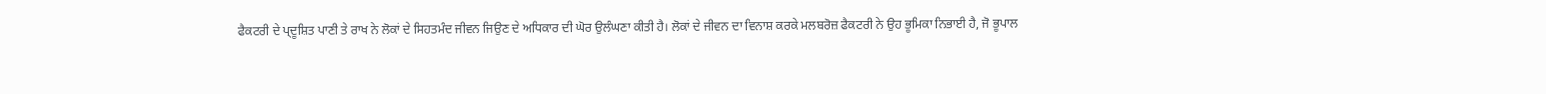ਫੈਕਟਰੀ ਦੇ ਪ੍ਦੂਸ਼ਿਤ ਪਾਣੀ ਤੇ ਰਾਖ ਨੇ ਲੋਕਾਂ ਦੇ ਸਿਹਤਮੰਦ ਜੀਵਨ ਜਿਉਣ ਦੇ ਅਧਿਕਾਰ ਦੀ ਘੋਰ ਉਲੰਘਣਾ ਕੀਤੀ ਹੈ। ਲੋਕਾਂ ਦੇ ਜੀਵਨ ਦਾ ਵਿਨਾਸ਼ ਕਰਕੇ ਮਲਬਰੋਜ਼ ਫੈਕਟਰੀ ਨੇ ਉਹ ਭੂਮਿਕਾ ਨਿਭਾਈ ਹੈ, ਜੋ ਭੂਪਾਲ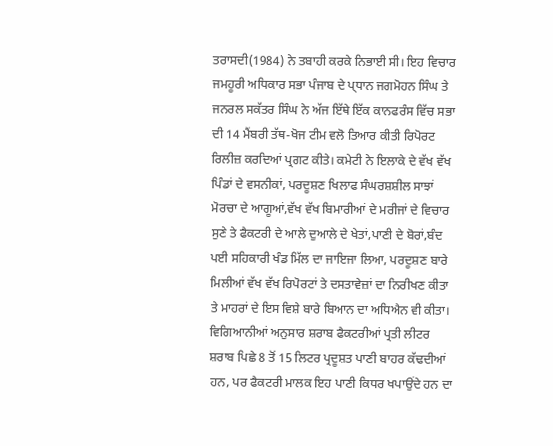ਤਰਾਸਦੀ(1984) ਨੇ ਤਬਾਹੀ ਕਰਕੇ ਨਿਭਾਈ ਸੀ। ਇਹ ਵਿਚਾਰ ਜਮਹੂਰੀ ਅਧਿਕਾਰ ਸਭਾ ਪੰਜਾਬ ਦੇ ਪ੍ਧਾਨ ਜਗਮੋਹਨ ਸਿੰਘ ਤੇ ਜਨਰਲ ਸਕੱਤਰ ਸਿੰਘ ਨੇ ਅੱਜ ਇੱਥੇ ਇੱਕ ਕਾਨਫਰੰਸ ਵਿੱਚ ਸਭਾ ਦੀ 14 ਮੈਂਬਰੀ ਤੱਥ-ਖੋਜ ਟੀਮ ਵਲੋ ਤਿਆਰ ਕੀਤੀ ਰਿਪੋਰਟ ਰਿਲੀਜ਼ ਕਰਦਿਆਂ ਪ੍ਰਗਟ ਕੀਤੇ। ਕਮੇਟੀ ਨੇ ਇਲਾਕੇ ਦੇ ਵੱਖ ਵੱਖ ਪਿੰਡਾਂ ਦੇ ਵਸਨੀਕਾਂ, ਪਰਦੂਸ਼ਣ ਖਿਲਾਫ ਸੰਘਰਸ਼ਸ਼ੀਲ ਸਾਝਾਂ ਮੋਰਚਾ ਦੇ ਆਗੂਆਂ,ਵੱਖ ਵੱਖ ਬਿਮਾਰੀਆਂ ਦੇ ਮਰੀਜਾਂ ਦੇ ਵਿਚਾਰ ਸੁਣੇ ਤੇ ਫੈਕਟਰੀ ਦੇ ਆਲੇ ਦੁਆਲੇ ਦੇ ਖੇਤਾਂ,ਪਾਣੀ ਦੇ ਬੋਰਾਂ,ਬੰਦ ਪਈ ਸਹਿਕਾਰੀ ਖੰਡ ਮਿੱਲ ਦਾ ਜਾਇਜਾ ਲਿਆ, ਪਰਦੂਸ਼ਣ ਬਾਰੇ ਮਿਲੀਆਂ ਵੱਖ ਵੱਖ ਰਿਪੋਰਟਾਂ ਤੇ ਦਸਤਾਵੇਜ਼ਾਂ ਦਾ ਨਿਰੀਖਣ ਕੀਤਾ ਤੇ ਮਾਹਰਾਂ ਦੇ ਇਸ ਵਿਸ਼ੇ ਬਾਰੇ ਬਿਆਨ ਦਾ ਅਧਿਐਨ ਵੀ ਕੀਤਾ। ਵਿਗਿਆਨੀਆਂ ਅਨੁਸਾਰ ਸ਼ਰਾਬ ਫੈਕਟਰੀਆਂ ਪ੍ਰਤੀ ਲੀਟਰ ਸ਼ਰਾਬ ਪਿਛੇ 8 ਤੋਂ 15 ਲਿਟਰ ਪ੍ਰਦੂਸ਼ਤ ਪਾਣੀ ਬਾਹਰ ਕੱਢਦੀਆਂ ਹਨ, ਪਰ ਫੈਕਟਰੀ ਮਾਲਕ ਇਹ ਪਾਣੀ ਕਿਧਰ ਖਪਾਉਂਦੇ ਹਨ ਦਾ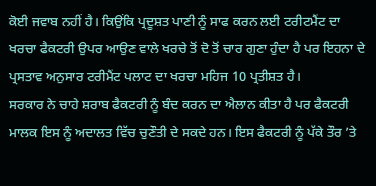ਕੋਈ ਜਵਾਬ ਨਹੀਂ ਹੈ। ਕਿਉਂਕਿ ਪ੍ਰਦੂਸ਼ਤ ਪਾਣੀ ਨੂੰ ਸਾਫ ਕਰਨ ਲਈ ਟਰੀਟਮੈਂਟ ਦਾ ਖਰਚਾ ਫੈਕਟਰੀ ਉਪਰ ਆਉਣ ਵਾਲੇ ਖਰਚੇ ਤੋਂ ਦੋ ਤੋਂ ਚਾਰ ਗੁਣਾ ਹੁੰਦਾ ਹੈ ਪਰ ਇਹਨਾ ਦੇ ਪ੍ਰਸਤਾਵ ਅਨੁਸਾਰ ਟਰੀਮੈਂਟ ਪਲਾਟ ਦਾ ਖਰਚਾ ਮਹਿਜ 10 ਪ੍ਰਤੀਸ਼ਤ ਹੈ।
ਸਰਕਾਰ ਨੇ ਚਾਹੇ ਸ਼ਰਾਬ ਫੈਕਟਰੀ ਨੂੰ ਬੰਦ ਕਰਨ ਦਾ ਐਲਾਨ ਕੀਤਾ ਹੈ ਪਰ ਫੈਕਟਰੀ ਮਾਲਕ ਇਸ ਨੂੰ ਅਦਾਲਤ ਵਿੱਚ ਚੁਣੌਤੀ ਦੇ ਸਕਦੇ ਹਨ। ਇਸ ਫੈਕਟਰੀ ਨੂੰ ਪੱਕੇ ਤੌਰ ’ਤੇ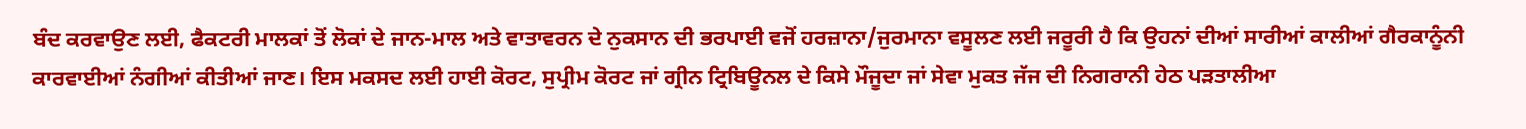ਬੰਦ ਕਰਵਾਉਣ ਲਈ, ਫੈਕਟਰੀ ਮਾਲਕਾਂ ਤੋਂ ਲੋਕਾਂ ਦੇ ਜਾਨ-ਮਾਲ ਅਤੇ ਵਾਤਾਵਰਨ ਦੇ ਨੁਕਸਾਨ ਦੀ ਭਰਪਾਈ ਵਜੋਂ ਹਰਜ਼ਾਨਾ/ਜੁਰਮਾਨਾ ਵਸੂਲਣ ਲਈ ਜਰੂਰੀ ਹੈ ਕਿ ਉਹਨਾਂ ਦੀਆਂ ਸਾਰੀਆਂ ਕਾਲੀਆਂ ਗੈਰਕਾਨੂੰਨੀ ਕਾਰਵਾਈਆਂ ਨੰਗੀਆਂ ਕੀਤੀਆਂ ਜਾਣ। ਇਸ ਮਕਸਦ ਲਈ ਹਾਈ ਕੋਰਟ, ਸੁਪ੍ਰੀਮ ਕੋਰਟ ਜਾਂ ਗ੍ਰੀਨ ਟ੍ਰਿਬਿਊਨਲ ਦੇ ਕਿਸੇ ਮੌਜੂਦਾ ਜਾਂ ਸੇਵਾ ਮੁਕਤ ਜੱਜ ਦੀ ਨਿਗਰਾਨੀ ਹੇਠ ਪੜਤਾਲੀਆ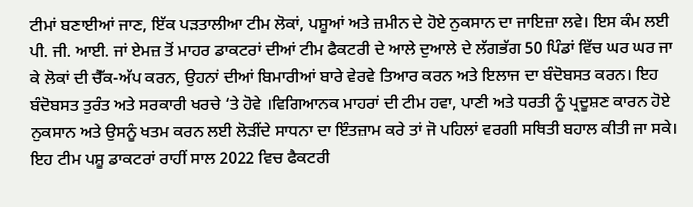ਟੀਮਾਂ ਬਣਾਈਆਂ ਜਾਣ, ਇੱਕ ਪੜਤਾਲੀਆ ਟੀਮ ਲੋਕਾਂ, ਪਸ਼ੂਆਂ ਅਤੇ ਜ਼ਮੀਨ ਦੇ ਹੋਏ ਨੁਕਸਾਨ ਦਾ ਜਾਇਜ਼ਾ ਲਵੇ। ਇਸ ਕੰਮ ਲਈ ਪੀ. ਜੀ. ਆਈ. ਜਾਂ ਏਮਜ਼ ਤੋਂ ਮਾਹਰ ਡਾਕਟਰਾਂ ਦੀਆਂ ਟੀਮ ਫੈਕਟਰੀ ਦੇ ਆਲੇ ਦੁਆਲੇ ਦੇ ਲੱਗਭੱਗ 50 ਪਿੰਡਾਂ ਵਿੱਚ ਘਰ ਘਰ ਜਾ ਕੇ ਲੋਕਾਂ ਦੀ ਚੈੱਕ-ਅੱਪ ਕਰਨ, ਉਹਨਾਂ ਦੀਆਂ ਬਿਮਾਰੀਆਂ ਬਾਰੇ ਵੇਰਵੇ ਤਿਆਰ ਕਰਨ ਅਤੇ ਇਲਾਜ ਦਾ ਬੰਦੋਬਸਤ ਕਰਨ। ਇਹ ਬੰਦੋਬਸਤ ਤੁਰੰਤ ਅਤੇ ਸਰਕਾਰੀ ਖਰਚੇ ‘ਤੇ ਹੋਵੇ ।ਵਿਗਿਆਨਕ ਮਾਹਰਾਂ ਦੀ ਟੀਮ ਹਵਾ, ਪਾਣੀ ਅਤੇ ਧਰਤੀ ਨੂੰ ਪ੍ਰਦੂਸ਼ਣ ਕਾਰਨ ਹੋਏ ਨੁਕਸਾਨ ਅਤੇ ਉਸਨੂੰ ਖਤਮ ਕਰਨ ਲਈ ਲੋੜੀਂਦੇ ਸਾਧਨਾ ਦਾ ਇੰਤਜ਼ਾਮ ਕਰੇ ਤਾਂ ਜੋ ਪਹਿਲਾਂ ਵਰਗੀ ਸਥਿਤੀ ਬਹਾਲ ਕੀਤੀ ਜਾ ਸਕੇ। ਇਹ ਟੀਮ ਪਸ਼ੂ ਡਾਕਟਰਾਂ ਰਾਹੀਂ ਸਾਲ 2022 ਵਿਚ ਫੈਕਟਰੀ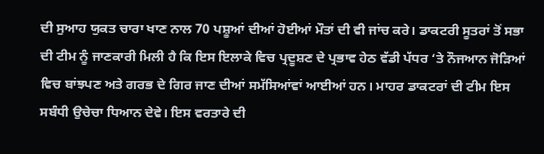ਦੀ ਸੁਆਹ ਯੁਕਤ ਚਾਰਾ ਖਾਣ ਨਾਲ 70 ਪਸ਼ੂਆਂ ਦੀਆਂ ਹੋਈਆਂ ਮੌਤਾਂ ਦੀ ਵੀ ਜਾਂਚ ਕਰੇ। ਡਾਕਟਰੀ ਸੂਤਰਾਂ ਤੋਂ ਸਭਾ ਦੀ ਟੀਮ ਨੂੰ ਜਾਣਕਾਰੀ ਮਿਲੀ ਹੈ ਕਿ ਇਸ ਇਲਾਕੇ ਵਿਚ ਪ੍ਰਦੂਸ਼ਣ ਦੇ ਪ੍ਰਭਾਵ ਹੇਠ ਵੱਡੀ ਪੱਧਰ ‘ਤੇ ਨੌਜਆਨ ਜੋੜਿਆਂ ਵਿਚ ਬਾਂਝਪਣ ਅਤੇ ਗਰਭ ਦੇ ਗਿਰ ਜਾਣ ਦੀਆਂ ਸਮੱਸਿਆਂਵਾਂ ਆਈਆਂ ਹਨ। ਮਾਹਰ ਡਾਕਟਰਾਂ ਦੀ ਟੀਮ ਇਸ ਸਬੰਧੀ ਉਚੇਚਾ ਧਿਆਨ ਦੇਵੇ। ਇਸ ਵਰਤਾਰੇ ਦੀ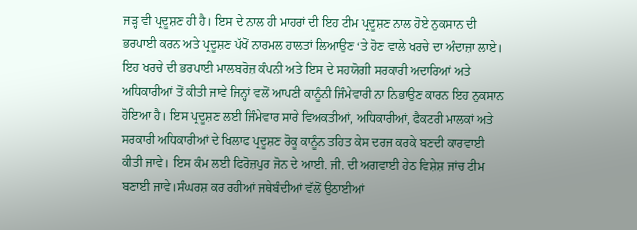ਜੜ੍ਹ ਵੀ ਪ੍ਰਦੂਸ਼ਣ ਹੀ ਹੈ। ਇਸ ਦੇ ਨਾਲ ਹੀ ਮਾਹਰਾਂ ਦੀ ਇਹ ਟੀਮ ਪ੍ਰਦੂਸ਼ਣ ਨਾਲ ਹੋਏ ਨੁਕਸਾਨ ਦੀ ਭਰਪਾਈ ਕਰਨ ਅਤੇ ਪ੍ਰਦੂਸ਼ਣ ਪੱਖੋਂ ਨਾਰਮਲ ਹਾਲਤਾਂ ਲਿਆਉਣ ‘ਤੇ ਹੋਣ ਵਾਲੇ ਖਰਚੇ ਦਾ ਅੰਦਾਜ਼ਾ ਲਾਏ। ਇਹ ਖਰਚੇ ਦੀ ਭਰਪਾਈ ਮਾਲਬਰੋਜ਼ ਕੰਪਨੀ ਅਤੇ ਇਸ ਦੇ ਸਹਯੋਗੀ ਸਰਕਾਰੀ ਅਦਾਰਿਆਂ ਅਤੇ ਅਧਿਕਾਰੀਆਂ ਤੋਂ ਕੀਤੀ ਜਾਵੇ ਜਿਨ੍ਹਾਂ ਵਲੋਂ ਆਪਣੀ ਕਾਨੂੰਨੀ ਜਿੰਮੇਵਾਰੀ ਨਾ ਨਿਭਾਉਣ ਕਾਰਨ ਇਹ ਨੁਕਸਾਨ ਹੋਇਆ ਹੈ। ਇਸ ਪ੍ਰਦੂਸ਼ਣ ਲਈ ਜਿੰਮੇਵਾਰ ਸਾਰੇ ਵਿਅਕਤੀਆਂ, ਅਧਿਕਾਰੀਆਂ, ਫੈਕਟਰੀ ਮਾਲਕਾਂ ਅਤੇ ਸਰਕਾਰੀ ਅਧਿਕਾਰੀਆਂ ਦੇ ਖਿਲਾਫ ਪ੍ਰਦੂਸ਼ਣ ਰੋਕੂ ਕਾਨੂੰਨ ਤਹਿਤ ਕੇਸ ਦਰਜ ਕਰਕੇ ਬਣਦੀ ਕਾਰਵਾਈ ਕੀਤੀ ਜਾਵੇ। ਇਸ ਕੰਮ ਲਈ ਫਿਰੋਜ਼ਪੁਰ ਜੋਨ ਦੇ ਆਈ. ਜੀ. ਦੀ ਅਗਵਾਈ ਹੇਠ ਵਿਸ਼ੇਸ਼ ਜਾਂਚ ਟੀਮ ਬਣਾਈ ਜਾਵੇ।ਸੰਘਰਸ਼ ਕਰ ਰਹੀਆਂ ਜਥੇਬੰਦੀਆਂ ਵੱਲੋਂ ਉਠਾਈਆਂ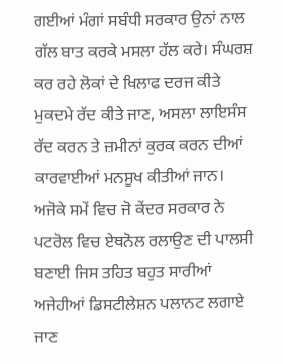ਗਈਆਂ ਮੰਗਾਂ ਸਬੰਧੀ ਸਰਕਾਰ ਉਨਾਂ ਨਾਲ ਗੱਲ ਬਾਤ ਕਰਕੇ ਮਸਲਾ ਹੱਲ ਕਰੇ। ਸੰਘਰਸ਼ ਕਰ ਰਹੇ ਲੋਕਾਂ ਦੇ ਖਿਲਾਫ ਦਰਜ ਕੀਤੇ ਮੁਕਦਮੇ ਰੱਦ ਕੀਤੇ ਜਾਣ, ਅਸਲਾ ਲਾਇਸੰਸ ਰੱਦ ਕਰਨ ਤੇ ਜ਼ਮੀਨਾਂ ਕੁਰਕ ਕਰਨ ਦੀਆਂ ਕਾਰਵਾਈਆਂ ਮਨਸੂਖ ਕੀਤੀਆਂ ਜਾਨ।
ਅਜੋਕੇ ਸਮੇਂ ਵਿਚ ਜੋ ਕੇਂਦਰ ਸਰਕਾਰ ਨੇ ਪਟਰੋਲ ਵਿਚ ਏਥਨੋਲ ਰਲਾਉਣ ਦੀ ਪਾਲਸੀ ਬਣਾਈ ਜਿਸ ਤਹਿਤ ਬਹੁਤ ਸਾਰੀਆਂ ਅਜੇਹੀਆਂ ਡਿਸਟੀਲੇਸ਼ਨ ਪਲਾਨਟ ਲਗਾਏ ਜਾਣ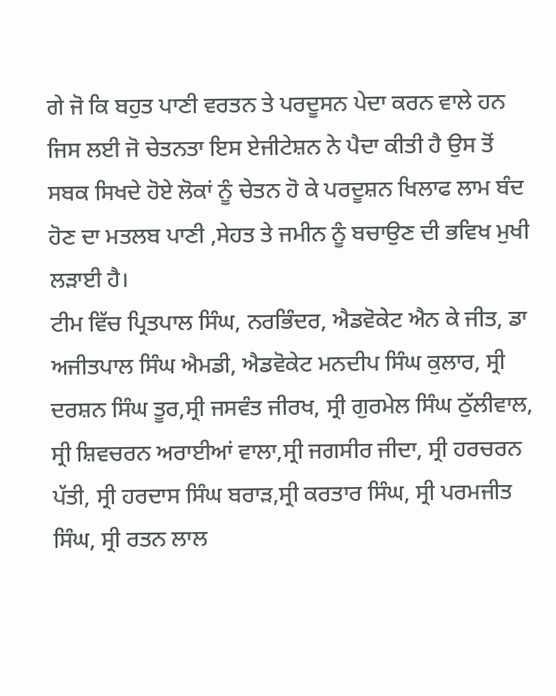ਗੇ ਜੋ ਕਿ ਬਹੁਤ ਪਾਣੀ ਵਰਤਨ ਤੇ ਪਰਦੂਸਨ ਪੇਦਾ ਕਰਨ ਵਾਲੇ ਹਨ ਜਿਸ ਲਈ ਜੋ ਚੇਤਨਤਾ ਇਸ ਏਜੀਟੇਸ਼ਨ ਨੇ ਪੈਦਾ ਕੀਤੀ ਹੈ ਉਸ ਤੋਂ ਸਬਕ ਸਿਖਦੇ ਹੋਏ ਲੋਕਾਂ ਨੂੰ ਚੇਤਨ ਹੋ ਕੇ ਪਰਦੂਸ਼ਨ ਖਿਲਾਫ ਲਾਮ ਬੰਦ ਹੋਣ ਦਾ ਮਤਲਬ ਪਾਣੀ ,ਸੇਹਤ ਤੇ ਜਮੀਨ ਨੂੰ ਬਚਾਉਣ ਦੀ ਭਵਿਖ ਮੁਖੀ ਲੜਾਈ ਹੈ।
ਟੀਮ ਵਿੱਚ ਪ੍ਰਿਤਪਾਲ ਸਿੰਘ, ਨਰਭਿੰਦਰ, ਐਡਵੋਕੇਟ ਐਨ ਕੇ ਜੀਤ, ਡਾ ਅਜੀਤਪਾਲ ਸਿੰਘ ਐਮਡੀ, ਐਡਵੋਕੇਟ ਮਨਦੀਪ ਸਿੰਘ ਕੁਲਾਰ, ਸ੍ਰੀ ਦਰਸ਼ਨ ਸਿੰਘ ਤੂਰ,ਸ੍ਰੀ ਜਸਵੰਤ ਜੀਰਖ, ਸ੍ਰੀ ਗੁਰਮੇਲ ਸਿੰਘ ਠੁੱਲੀਵਾਲ, ਸ੍ਰੀ ਸ਼ਿਵਚਰਨ ਅਰਾਈਆਂ ਵਾਲਾ,ਸ੍ਰੀ ਜਗਸੀਰ ਜੀਦਾ, ਸ੍ਰੀ ਹਰਚਰਨ ਪੱਤੀ, ਸ੍ਰੀ ਹਰਦਾਸ ਸਿੰਘ ਬਰਾੜ,ਸ੍ਰੀ ਕਰਤਾਰ ਸਿੰਘ, ਸ੍ਰੀ ਪਰਮਜੀਤ ਸਿੰਘ, ਸ੍ਰੀ ਰਤਨ ਲਾਲ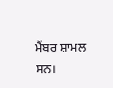ਮੈਂਬਰ ਸ਼ਾਮਲ ਸਨ।